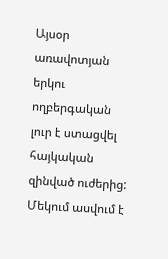Այսօր առավոտյան երկու ողբերգական լուր է ստացվել հայկական զինված ուժերից: Մեկում ասվում է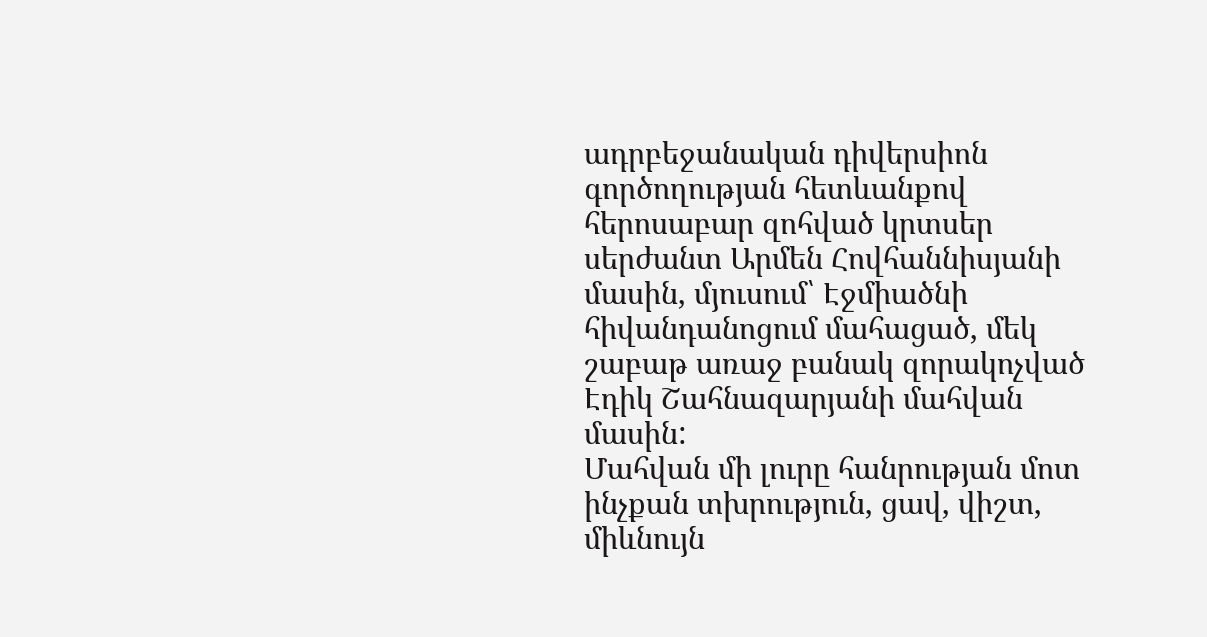ադրբեջանական դիվերսիոն գործողության հետևանքով հերոսաբար զոհված կրտսեր սերժանտ Արմեն Հովհաննիսյանի մասին, մյուսում՝ Էջմիածնի հիվանդանոցում մահացած, մեկ շաբաթ առաջ բանակ զորակոչված Էդիկ Շահնազարյանի մահվան մասին:
Մահվան մի լուրը հանրության մոտ ինչքան տխրություն, ցավ, վիշտ, միևնույն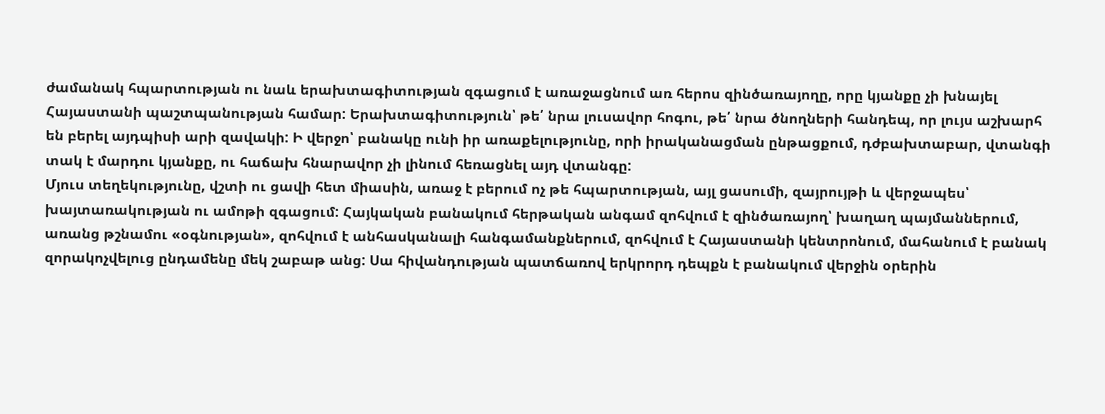ժամանակ հպարտության ու նաև երախտագիտության զգացում է առաջացնում առ հերոս զինծառայողը, որը կյանքը չի խնայել Հայաստանի պաշտպանության համար: Երախտագիտություն՝ թե՛ նրա լուսավոր հոգու, թե՛ նրա ծնողների հանդեպ, որ լույս աշխարհ են բերել այդպիսի արի զավակի: Ի վերջո՝ բանակը ունի իր առաքելությունը, որի իրականացման ընթացքում, դժբախտաբար, վտանգի տակ է մարդու կյանքը, ու հաճախ հնարավոր չի լինում հեռացնել այդ վտանգը:
Մյուս տեղեկությունը, վշտի ու ցավի հետ միասին, առաջ է բերում ոչ թե հպարտության, այլ ցասումի, զայրույթի և վերջապես՝ խայտառակության ու ամոթի զգացում: Հայկական բանակում հերթական անգամ զոհվում է զինծառայող՝ խաղաղ պայմաններում, առանց թշնամու «օգնության», զոհվում է անհասկանալի հանգամանքներում, զոհվում է Հայաստանի կենտրոնում, մահանում է բանակ զորակոչվելուց ընդամենը մեկ շաբաթ անց: Սա հիվանդության պատճառով երկրորդ դեպքն է բանակում վերջին օրերին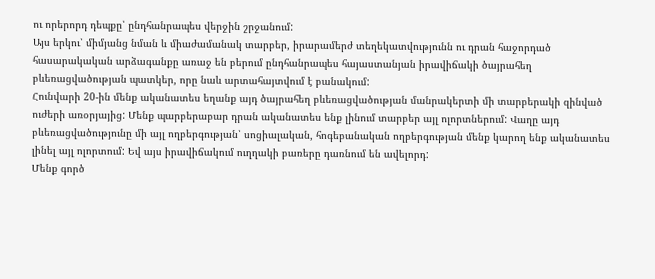ու որերորդ դեպքը՝ ընդհանրապես վերջին շրջանում:
Այս երկու՝ միմյանց նման և միաժամանակ տարբեր, իրարամերժ տեղեկատվությունն ու դրան հաջորդած հասարակական արձագանքը առաջ են բերում ընդհանրապես հայաստանյան իրավիճակի ծայրահեղ բևեռացվածության պատկեր, որը նաև արտահայտվում է բանակում:
Հունվարի 20-ին մենք ականատես եղանք այդ ծայրահեղ բևեռացվածության մանրակերտի մի տարբերակի զինված ուժերի առօրյայից: Մենք պարբերաբար դրան ականատես ենք լինում տարբեր այլ ոլորտներում: Վաղը այդ բևեռացվածությունը մի այլ ողբերգության՝ սոցիալական, հոգեբանական ողբերգության մենք կարող ենք ականատես լինել այլ ոլորտում: Եվ այս իրավիճակում ուղղակի բառերը դառնում են ավելորդ:
Մենք գործ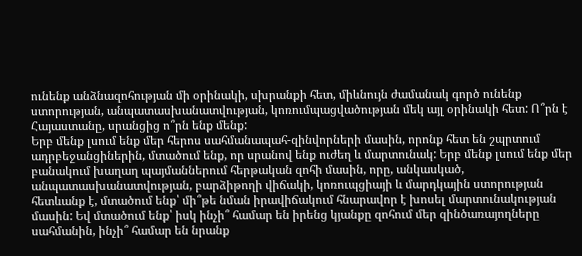ունենք անձնազոհության մի օրինակի, սխրանքի հետ, միևնույն ժամանակ գործ ունենք ստորության, անպատասխանատվության, կոռումպացվածության մեկ այլ օրինակի հետ: Ո՞րն է Հայաստանը, սրանցից ո՞րն ենք մենք:
Երբ մենք լսում ենք մեր հերոս սահմանապահ-զինվորների մասին, որոնք հետ են շպրտում ադրբեջանցիներին, մտածում ենք, որ սրանով ենք ուժեղ և մարտունակ: Երբ մենք լսում ենք մեր բանակում խաղաղ պայմաններում հերթական զոհի մասին, որը, անկասկած, անպատասխանատվության, բարձիթողի վիճակի, կոռուպցիայի և մարդկային ստորության հետևանք է, մտածում ենք՝ մի՞թե նման իրավիճակում հնարավոր է խոսել մարտունակության մասին: Եվ մտածում ենք՝ իսկ ինչի՞ համար են իրենց կյանքը զոհում մեր զինծառայողները սահմանին, ինչի՞ համար են նրանք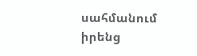սահմանում իրենց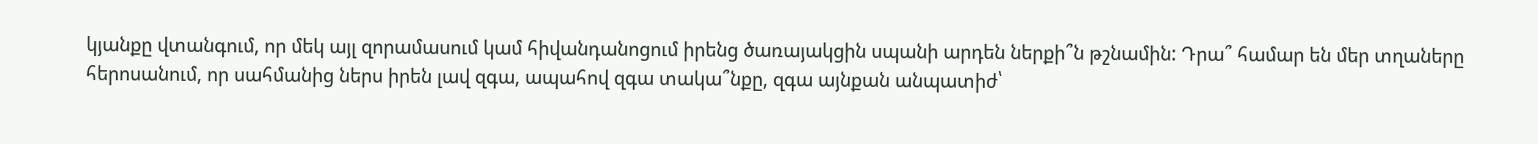կյանքը վտանգում, որ մեկ այլ զորամասում կամ հիվանդանոցում իրենց ծառայակցին սպանի արդեն ներքի՞ն թշնամին: Դրա՞ համար են մեր տղաները հերոսանում, որ սահմանից ներս իրեն լավ զգա, ապահով զգա տակա՞նքը, զգա այնքան անպատիժ՝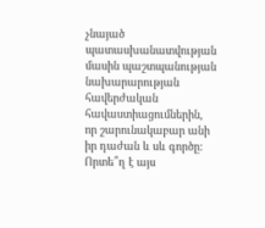չնայած պատասխանատվության մասին պաշտպանության նախարարության հավերժական հավաստիացումներին, որ շարունակաբար անի իր դաժան և սև գործը:
Որտե՞ղ է այս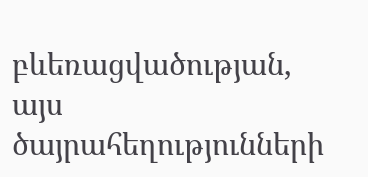բևեռացվածության, այս ծայրահեղությունների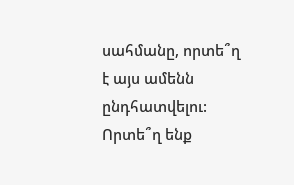սահմանը, որտե՞ղ է այս ամենն ընդհատվելու: Որտե՞ղ ենք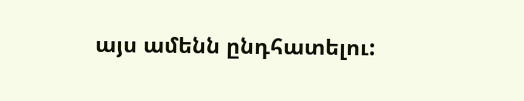այս ամենն ընդհատելու: